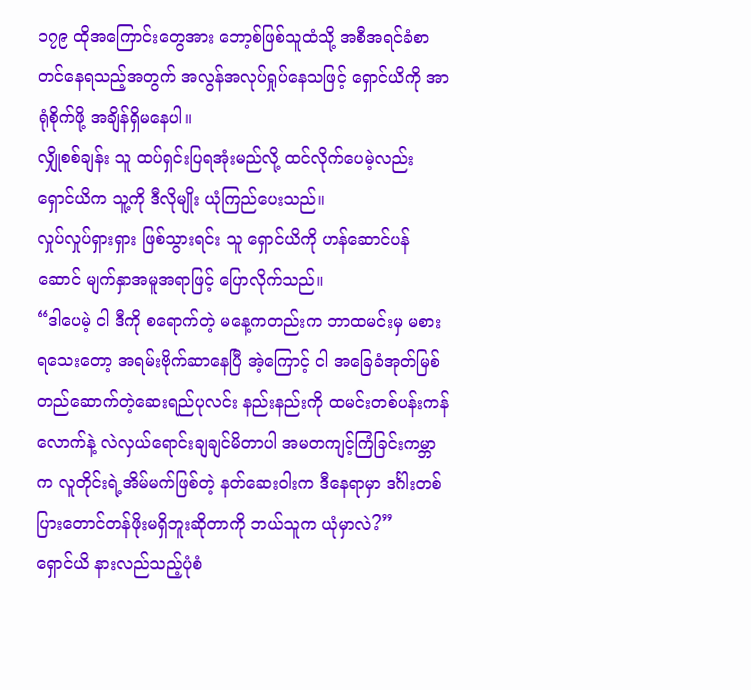၁၇၉ ထိုအကြောင်းတွေအား ဘော့စ်ဖြစ်သူထံသို့ အစီအရင်ခံစာတင်နေရသည့်အတွက် အလွန်အလုပ်ရှုပ်နေသဖြင့် ရှောင်ယိကို အာရုံစိုက်ဖို့ အချိန်ရှိမနေပါ။
လျှိုစစ်ချန်း သူ ထပ်ရှင်းပြရအုံးမည်လို့ ထင်လိုက်ပေမဲ့လည်း ရှောင်ယိက သူ့ကို ဒီလိုမျိုး ယုံကြည်ပေးသည်။
လှုပ်လှုပ်ရှားရှား ဖြစ်သွားရင်း သူ ရှောင်ယိကို ဟန်ဆောင်ပန်ဆောင် မျက်နှာအမူအရာဖြင့် ပြောလိုက်သည်။
“ဒါပေမဲ့ ငါ ဒီကို စရောက်တဲ့ မနေ့ကတည်းက ဘာထမင်းမှ မစားရသေးတော့ အရမ်းဗိုက်ဆာနေပြီ အဲ့ကြောင့် ငါ အခြေခံအုတ်မြစ် တည်ဆောက်တဲ့ဆေးရည်ပုလင်း နည်းနည်းကို ထမင်းတစ်ပန်းကန်လောက်နဲ့ လဲလှယ်ရောင်းချချင်မိတာပါ အမတကျင့်ကြံခြင်းကမ္ဘာက လူတိုင်းရဲ့အိမ်မက်ဖြစ်တဲ့ နတ်ဆေးဝါးက ဒီနေရာမှာ ဒင်္ဂါးတစ်ပြားတောင်တန်ဖိုးမရှိဘူးဆိုတာကို ဘယ်သူက ယုံမှာလဲ?”
ရှောင်ယိ နားလည်သည့်ပုံစံ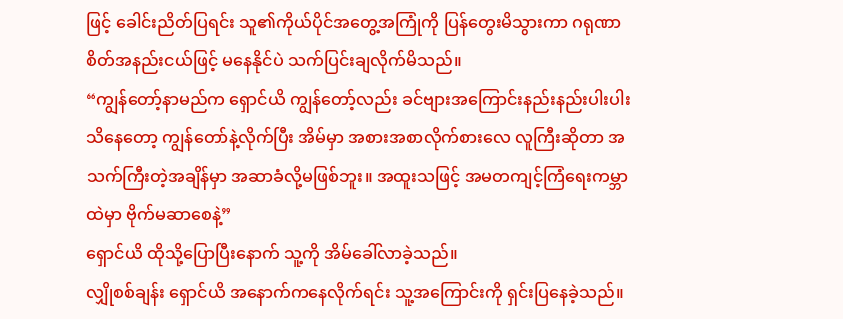ဖြင့် ခေါင်းညိတ်ပြရင်း သူ၏ကိုယ်ပိုင်အတွေ့အကြုံကို ပြန်တွေးမိသွားကာ ဂရုဏာ စိတ်အနည်းငယ်ဖြင့် မနေနိုင်ပဲ သက်ပြင်းချလိုက်မိသည်။
“ကျွန်တော့်နာမည်က ရှောင်ယိ ကျွန်တော့်လည်း ခင်ဗျားအကြောင်းနည်းနည်းပါးပါးသိနေတော့ ကျွန်တော်နဲ့လိုက်ပြီး အိမ်မှာ အစားအစာလိုက်စားလေ လူကြီးဆိုတာ အသက်ကြီးတဲ့အချိန်မှာ အဆာခံလို့မဖြစ်ဘူး။ အထူးသဖြင့် အမတကျင့်ကြံရေးကမ္ဘာထဲမှာ ဗိုက်မဆာစေနဲ့”
ရှောင်ယိ ထိုသို့ပြောပြီးနောက် သူ့ကို အိမ်ခေါ်လာခဲ့သည်။
လျှိုစစ်ချန်း ရှောင်ယိ အနောက်ကနေလိုက်ရင်း သူ့အကြောင်းကို ရှင်းပြနေခဲ့သည်။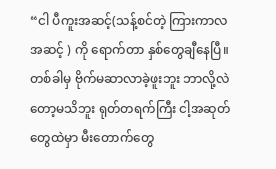“ငါ ပီကူးအဆင့်(သန့်စင်တဲ့ ကြားကာလအဆင့် ) ကို ရောက်တာ နှစ်တွေချီနေပြီ။ တစ်ခါမှ ဗိုက်မဆာလာခဲ့ဖူးဘူး ဘာလို့လဲတော့မသိဘူး ရုတ်တရက်ကြီး ငါ့အဆုတ်တွေထဲမှာ မီးတောက်တွေ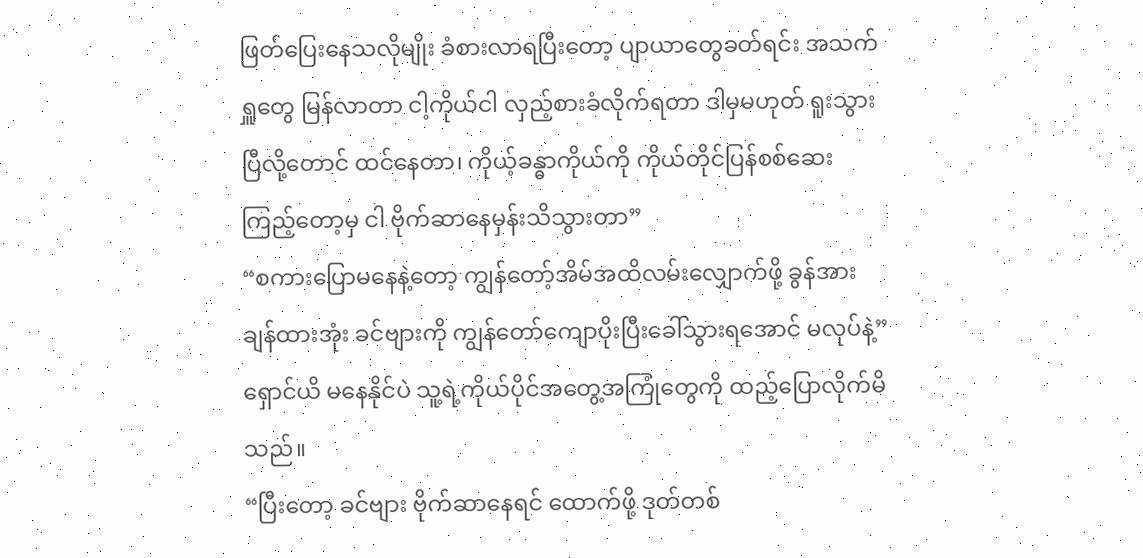ဖြတ်ပြေးနေသလိုမျိုး ခံစားလာရပြီးတော့ ပျာယာတွေခတ်ရင်း အသက်ရှူတွေ မြန်လာတာ ငါ့ကိုယ်ငါ လှည့်စားခံလိုက်ရတာ ဒါမှမဟုတ် ရူးသွားပြီလို့တောင် ထင်နေတာ၊ ကိုယ့်ခန္ဓာကိုယ်ကို ကိုယ်တိုင်ပြန်စစ်ဆေးကြည့်တော့မှ ငါ ဗိုက်ဆာနေမှန်းသိသွားတာ”
“စကားပြောမနေနဲ့တော့ ကျွန်တော့်အိမ်အထိလမ်းလျှောက်ဖို့ ခွန်အား ချန်ထားအုံး ခင်ဗျားကို ကျွန်တော်ကျောပိုးပြီးခေါ်သွားရအောင် မလုပ်နဲ့”
ရှောင်ယိ မနေနိုင်ပဲ သူ့ရဲ့ကိုယ်ပိုင်အတွေ့အကြုံတွေကို ထည့်ပြောလိုက်မိသည်။
“ပြီးတော့ ခင်ဗျား ဗိုက်ဆာနေရင် ထောက်ဖို့ ဒုတ်တစ်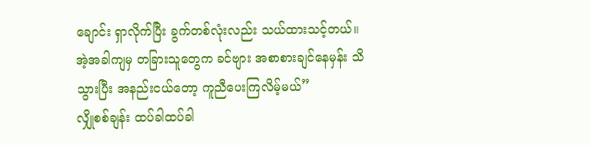ချောင်း ရှာလိုက်ပြီး ခွက်တစ်လုံးလည်း သယ်ထားသင့်တယ်။ အဲ့အခါကျမှ တခြားသူတွေက ခင်ဗျား အစာစားချင်နေမှန်း သိသွားပြီး အနည်းငယ်တော့ ကူညီပေးကြလိမ့်မယ်”
လျှိုစစ်ချန်း ထပ်ခါထပ်ခါ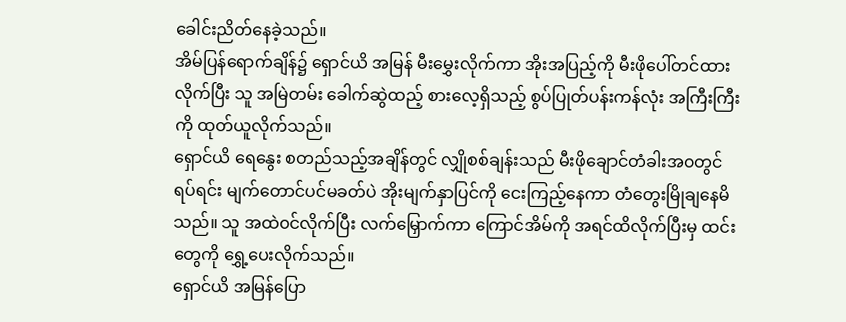ခေါင်းညိတ်နေခဲ့သည်။
အိမ်ပြန်ရောက်ချိန်၌ ရှောင်ယိ အမြန် မီးမွှေးလိုက်ကာ အိုးအပြည့်ကို မီးဖိုပေါ်တင်ထားလိုက်ပြီး သူ အမြဲတမ်း ခေါက်ဆွဲထည့် စားလေ့ရှိသည့် စွပ်ပြုတ်ပန်းကန်လုံး အကြီးကြီးကို ထုတ်ယူလိုက်သည်။
ရှောင်ယိ ရေနွေး စတည်သည့်အချိန်တွင် လျှိုစစ်ချန်းသည် မီးဖိုချောင်တံခါးအ၀တွင်ရပ်ရင်း မျက်တောင်ပင်မခတ်ပဲ အိုးမျက်နှာပြင်ကို ငေးကြည့်နေကာ တံတွေးမြိုချနေမိသည်။ သူ အထဲ၀င်လိုက်ပြီး လက်မြှောက်ကာ ကြောင်အိမ်ကို အရင်ထိလိုက်ပြီးမှ ထင်းတွေကို ရွှေ့ပေးလိုက်သည်။
ရှောင်ယိ အမြန်ပြော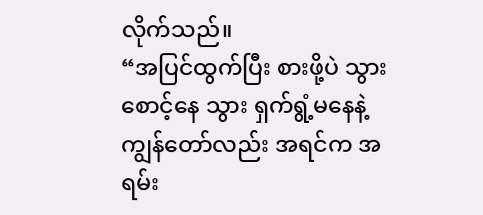လိုက်သည်။
“အပြင်ထွက်ပြီး စားဖို့ပဲ သွားစောင့်နေ သွား ရှက်ရွံ့မနေနဲ့ ကျွန်တော်လည်း အရင်က အရမ်း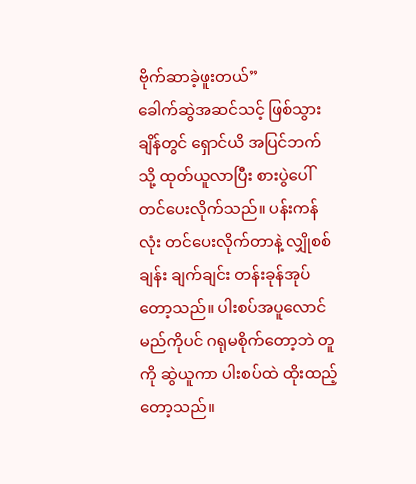ဗိုက်ဆာခဲ့ဖူးတယ်”
ခေါက်ဆွဲအဆင်သင့် ဖြစ်သွားချိန်တွင် ရှောင်ယိ အပြင်ဘက်သို့ ထုတ်ယူလာပြီး စားပွဲပေါ် တင်ပေးလိုက်သည်။ ပန်းကန်လုံး တင်ပေးလိုက်တာနဲ့ လျှိုစစ်ချန်း ချက်ချင်း တန်းခုန်အုပ်တော့သည်။ ပါးစပ်အပူလောင်မည်ကိုပင် ဂရုမစိုက်တော့ဘဲ တူကို ဆွဲယူကာ ပါးစပ်ထဲ ထိုးထည့်တော့သည်။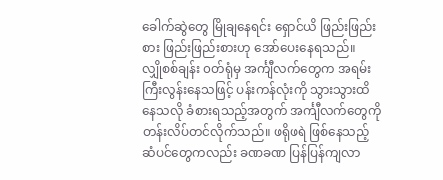ခေါက်ဆွဲတွေ မြိုချနေရင်း ရှောင်ယိ ဖြည်းဖြည်းစား ဖြည်းဖြည်းစားဟု အော်ပေးနေရသည်။
လျှိုစစ်ချန်း ၀တ်ရုံမှ အင်္ကျီလက်တွေက အရမ်းကြီးလွန်းနေသဖြင့် ပန်းကန်လုံးကို သွားသွားထိ နေသလို ခံစားရသည့်အတွက် အင်္ကျီလက်တွေကို တန်းလိပ်တင်လိုက်သည်။ ဖရိုဖရဲ ဖြစ်နေသည့် ဆံပင်တွေကလည်း ခဏခဏ ပြန်ပြန်ကျလာ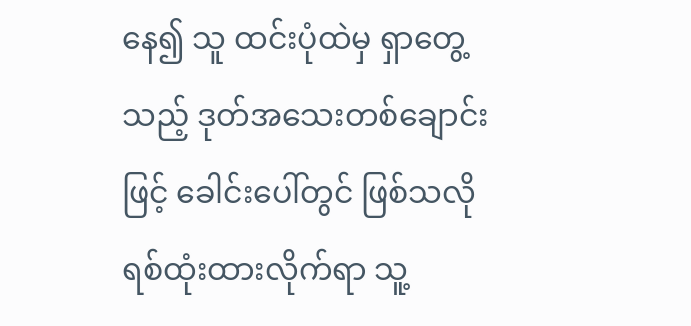နေ၍ သူ ထင်းပုံထဲမှ ရှာတွေ့သည့် ဒုတ်အသေးတစ်ချောင်းဖြင့် ခေါင်းပေါ်တွင် ဖြစ်သလို ရစ်ထုံးထားလိုက်ရာ သူ့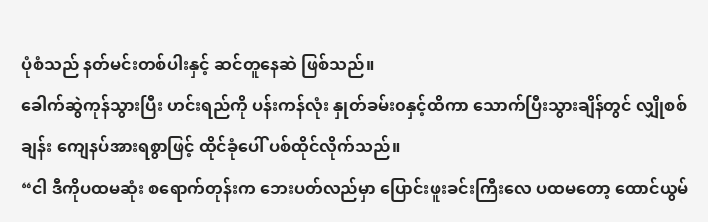ပုံစံသည် နတ်မင်းတစ်ပါးနှင့် ဆင်တူနေဆဲ ဖြစ်သည်။
ခေါက်ဆွဲကုန်သွားပြီး ဟင်းရည်ကို ပန်းကန်လုံး နှုတ်ခမ်း၀နှင့်ထိကာ သောက်ပြီးသွားချိန်တွင် လျှိုစစ်ချန်း ကျေနပ်အားရစွာဖြင့် ထိုင်ခုံပေါ် ပစ်ထိုင်လိုက်သည်။
“ငါ ဒီကိုပထမဆုံး စရောက်တုန်းက ဘေးပတ်လည်မှာ ပြောင်းဖူးခင်းကြီးလေ ပထမတော့ ထောင်ယွမ်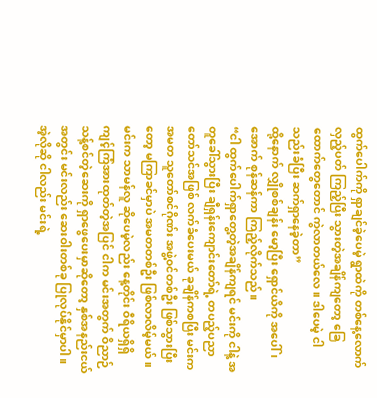ထွက်ပေါက်ကို ရှာချင်ခဲ့ပေမဲ့ ရွာထဲကို တစ်နေ့လောက် လှည့်ပတ် ကြည့်ပြီး သွားတဲ့အချိန်ကျတော့ ခြေထောက်တွေတောင် ကွဲလာတယ်လေ။ ဒါပေမဲ့ ငါ သည်းခံပြီး ဆက်ရှာနေခဲ့တာ”
ထို့နောက် လျှိုစစ်ချန်း မော့ပြီး ရှောင်ယိကို အပေါ် ၊ အောက် စုန်ဆန်ကာ ကြည့်လိုက်သည်။
“ငါ ထွက်ပေါက်ရှာတွေ့တဲ့အချိန်ကျရင် မင်းကို ငါနဲ့ အတူခေါ်သွားပြီး ချီရှန်းကျောင်းတော်ရဲ့ တပည့်ပညာတော်သင်အဖြစ် လက်ခံပေးမယ် ခုချိန်ကစပြီး မင်းက အမတ သူတော်စင်ဂိုဏ်း အဖွဲ့၀င်တစ်ဦး ဖြစ်သွားပြီးတော့ မကြာခင်မှာပဲ အမတတစ်ဦး ဖြစ်လာလိမ့်မယ်။ မင်းက သာမန်လူ ဆိုပေမဲ့လည်း နေ့တိုင်း ဝီရိယရှိရှိ ကျင့်ကြံအားထုတ်တဲ့အပြင် ငါက မင်းအတွက် ဝိညာဉ်သန့်စင်တဲ့ဆေးကို ရှာဖွေပေးမှာဆိုတော့ နှစ်အနည်းငယ်အတွင်း မင်းလည်း ဆေးဝါးတစ်ခု ပြုလုပ်နိုင်မှာပါ။ အဲ့လိုဆို ငါလည်း မင်းရဲ့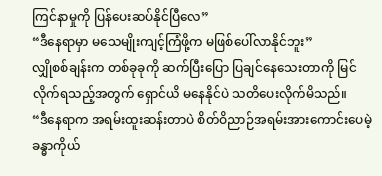ကြင်နာမှုကို ပြန်ပေးဆပ်နိုင်ပြီလေ”
“ဒီနေရာမှာ မသေမျိုးကျင့်ကြံဖို့က မဖြစ်ပေါ်လာနိုင်ဘူး”
လျှိုစစ်ချန်းက တစ်ခုခုကို ဆက်ပြီးပြော ပြချင်နေသေးတာကို မြင်လိုက်ရသည့်အတွက် ရှောင်ယိ မနေနိုင်ပဲ သတိပေးလိုက်မိသည်။
“ဒီနေရာက အရမ်းထူးဆန်းတာပဲ စိတ်ဝိညာဉ်အရမ်းအားကောင်းပေမဲ့ ခန္ဓာကိုယ်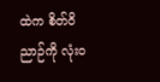ထဲက စိတ်ဝိညာဉ်ကို လုံး၀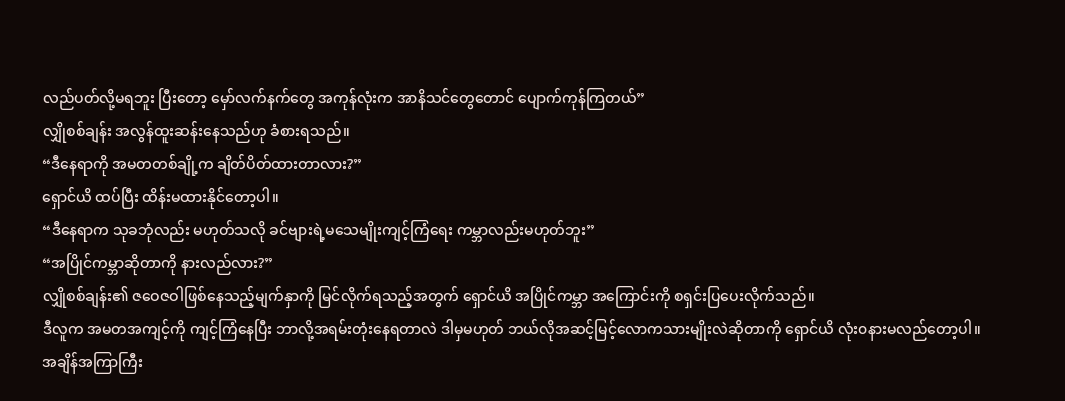လည်ပတ်လို့မရဘူး ပြီးတော့ မှော်လက်နက်တွေ အကုန်လုံးက အာနိသင်တွေတောင် ပျောက်ကုန်ကြတယ်”
လျှိုစစ်ချန်း အလွန်ထူးဆန်းနေသည်ဟု ခံစားရသည်။
“ဒီနေရာကို အမတတစ်ချို့က ချိတ်ပိတ်ထားတာလား?”
ရှောင်ယိ ထပ်ပြီး ထိန်းမထားနိုင်တော့ပါ။
“ဒီနေရာက သုခဘုံလည်း မဟုတ်သလို ခင်ဗျားရဲ့မသေမျိုးကျင့်ကြံရေး ကမ္ဘာလည်းမဟုတ်ဘူး”
“အပြိုင်ကမ္ဘာဆိုတာကို နားလည်လား?”
လျှိုစစ်ချန်း၏ ဇဝေဇဝါဖြစ်နေသည့်မျက်နှာကို မြင်လိုက်ရသည့်အတွက် ရှောင်ယိ အပြိုင်ကမ္ဘာ အကြောင်းကို စရှင်းပြပေးလိုက်သည်။
ဒီလူက အမတအကျင့်ကို ကျင့်ကြံနေပြီး ဘာလို့အရမ်းတုံးနေရတာလဲ ဒါမှမဟုတ် ဘယ်လိုအဆင့်မြင့်လောကသားမျိုးလဲဆိုတာကို ရှောင်ယိ လုံး၀နားမလည်တော့ပါ။ အချိန်အကြာကြီး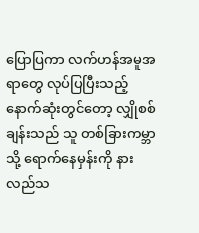ပြောပြကာ လက်ဟန်အမူအရာတွေ လုပ်ပြပြီးသည့်နောက်ဆုံးတွင်တော့ လျှိုစစ်ချန်းသည် သူ တစ်ခြားကမ္ဘာသို့ ရောက်နေမှန်းကို နားလည်သ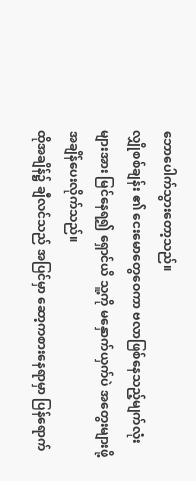ဘောပေါက်သွားတော့သည်။
လျှိုစစ်ချန်း ၏ ငေးမောတွေဝေကာ ဗလာဖြစ်နေသည့်မျက်လုံးများအား မြင်နေရ၍ ရှောင်ယိ သူ့ကို မနှောက်ယှက်ပဲ အတွေးများဖို့ အချိန်ပေးလိုက်သည်။
ထိုအချိန်၌ ချီလင်သည် အပြင်မှာ ဆော့ကစားနေရာမှာ ပြန်ရောက်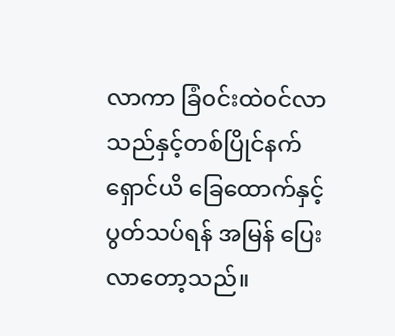လာကာ ခြံ၀င်းထဲ၀င်လာသည်နှင့်တစ်ပြိုင်နက် ရှောင်ယိ ခြေထောက်နှင့် ပွတ်သပ်ရန် အမြန် ပြေးလာတော့သည်။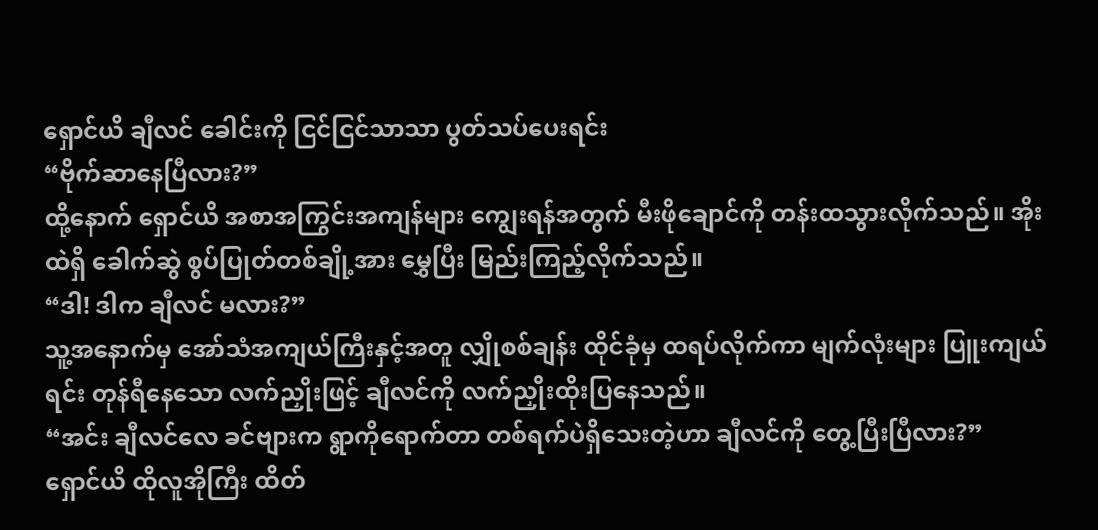ရှောင်ယိ ချီလင် ခေါင်းကို ငြင်ငြင်သာသာ ပွတ်သပ်ပေးရင်း
“ဗိုက်ဆာနေပြီလား?”
ထို့နောက် ရှောင်ယိ အစာအကြွင်းအကျန်များ ကျွေးရန်အတွက် မီးဖိုချောင်ကို တန်းထသွားလိုက်သည်။ အိုးထဲရှိ ခေါက်ဆွဲ စွပ်ပြုတ်တစ်ချို့အား မွှေပြီး မြည်းကြည့်လိုက်သည်။
“ဒါ! ဒါက ချီလင် မလား?”
သူ့အနောက်မှ အော်သံအကျယ်ကြီးနှင့်အတူ လျှိုစစ်ချန်း ထိုင်ခုံမှ ထရပ်လိုက်ကာ မျက်လုံးများ ပြူးကျယ်ရင်း တုန်ရီနေသော လက်ညှိုးဖြင့် ချီလင်ကို လက်ညှိုးထိုးပြနေသည်။
“အင်း ချီလင်လေ ခင်ဗျားက ရွာကိုရောက်တာ တစ်ရက်ပဲရှိသေးတဲ့ဟာ ချီလင်ကို တွေ့ပြီးပြီလား?”
ရှောင်ယိ ထိုလူအိုကြီး ထိတ်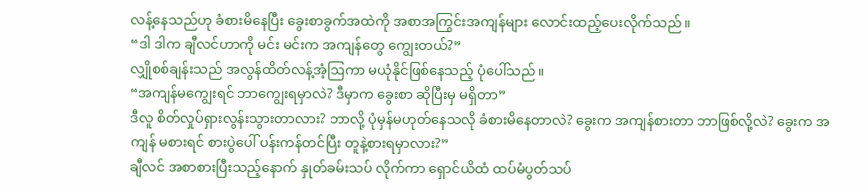လန့်နေသည်ဟု ခံစားမိနေပြီး ခွေးစာခွက်အထဲကို အစာအကြွင်းအကျန်များ လောင်းထည့်ပေးလိုက်သည်။
“ဒါ ဒါက ချီလင်ဟာကို မင်း မင်းက အကျန်တွေ ကျွေးတယ်?”
လျှိုစစ်ချန်းသည် အလွန်ထိတ်လန့်အံ့ဩကာ မယုံနိုင်ဖြစ်နေသည့် ပုံပေါ်သည်။
“အကျန်မကျွေးရင် ဘာကျွေးရမှာလဲ? ဒီမှာက ခွေးစာ ဆိုပြီးမှ မရှိတာ”
ဒီလူ စိတ်လှုပ်ရှားလွန်းသွားတာလား? ဘာလို့ ပုံမှန်မဟုတ်နေသလို ခံစားမိနေတာလဲ? ခွေးက အကျန်စားတာ ဘာဖြစ်လို့လဲ? ခွေးက အကျန် မစားရင် စားပွဲပေါ် ပန်းကန်တင်ပြီး တူနဲ့စားရမှာလား?”
ချီလင် အစာစားပြီးသည့်နောက် နှုတ်ခမ်းသပ် လိုက်ကာ ရှောင်ယိထံ ထပ်မံပွတ်သပ်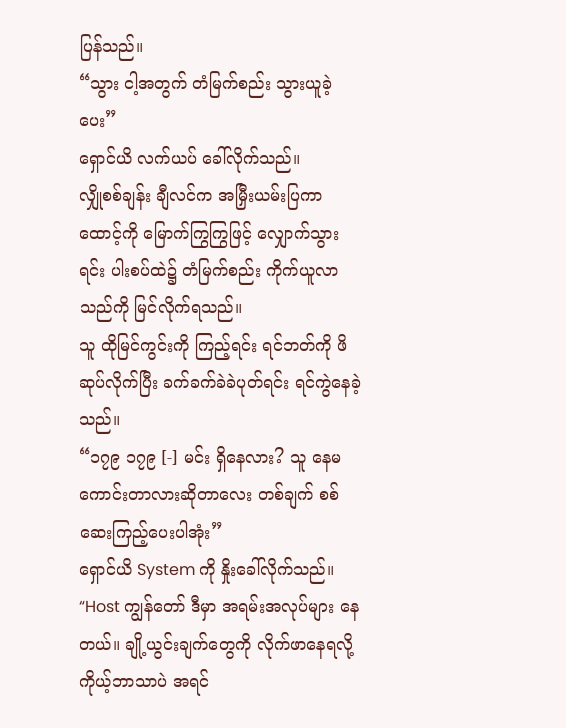ပြန်သည်။
“သွား ငါ့အတွက် တံမြက်စည်း သွားယူခဲ့ပေး”
ရှောင်ယိ လက်ယပ် ခေါ်လိုက်သည်။
လျှိုစစ်ချန်း ချီလင်က အမြှီးယမ်းပြကာ ထောင့်ကို မြောက်ကြွကြွဖြင့် လျှောက်သွားရင်း ပါးစပ်ထဲ၌ တံမြက်စည်း ကိုက်ယူလာသည်ကို မြင်လိုက်ရသည်။
သူ ထိုမြင်ကွင်းကို ကြည့်ရင်း ရင်ဘတ်ကို ဖိဆုပ်လိုက်ပြီး ခက်ခက်ခဲခဲပုတ်ရင်း ရင်ကွဲနေခဲ့သည်။
“၁၇၉ ၁၇၉ [-] မင်း ရှိနေလား? သူ နေမကောင်းတာလားဆိုတာလေး တစ်ချက် စစ်ဆေးကြည့်ပေးပါအုံး”
ရှောင်ယိ System ကို နှိုးခေါ်လိုက်သည်။
“Host ကျွန်တော် ဒီမှာ အရမ်းအလုပ်များ နေတယ်။ ချို့ယွင်းချက်တွေကို လိုက်ဖာနေရလို့ ကိုယ့်ဘာသာပဲ အရင်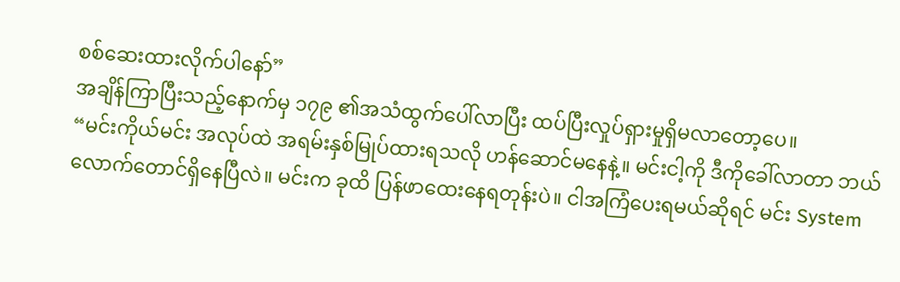စစ်ဆေးထားလိုက်ပါနော်”
အချိန်ကြာပြီးသည့်နောက်မှ ၁၇၉ ၏အသံထွက်ပေါ်လာပြီး ထပ်ပြီးလှုပ်ရှားမှုရှိမလာတော့ပေ။
“မင်းကိုယ်မင်း အလုပ်ထဲ အရမ်းနှစ်မြုပ်ထားရသလို ဟန်ဆောင်မနေနဲ့။ မင်းငါ့ကို ဒီကိုခေါ်လာတာ ဘယ်လောက်တောင်ရှိနေပြီလဲ။ မင်းက ခုထိ ပြန်ဖာထေးနေရတုန်းပဲ။ ငါအကြံပေးရမယ်ဆိုရင် မင်း System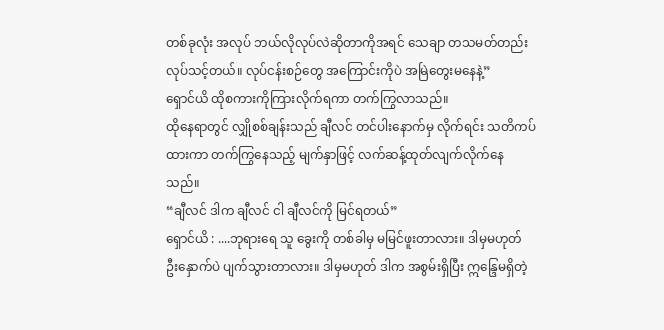တစ်ခုလုံး အလုပ် ဘယ်လိုလုပ်လဲဆိုတာကိုအရင် သေချာ တသမတ်တည်း လုပ်သင့်တယ်။ လုပ်ငန်းစဉ်တွေ အကြောင်းကိုပဲ အမြဲတွေးမနေနဲ့”
ရှောင်ယိ ထိုစကားကိုကြားလိုက်ရကာ တက်ကြွလာသည်။
ထိုနေရာတွင် လျှိုစစ်ချန်းသည် ချီလင် တင်ပါးနောက်မှ လိုက်ရင်း သတိကပ်ထားကာ တက်ကြွနေသည့် မျက်နှာဖြင့် လက်ဆန့်ထုတ်လျက်လိုက်နေသည်။
“ချီလင် ဒါက ချီလင် ငါ ချီလင်ကို မြင်ရတယ်”
ရှောင်ယိ : ....ဘုရားရေ သူ ခွေးကို တစ်ခါမှ မမြင်ဖူးတာလား။ ဒါမှမဟုတ် ဦးနှောက်ပဲ ပျက်သွားတာလား။ ဒါမှမဟုတ် ဒါက အစွမ်းရှိပြီး ဣန္ဒြေမရှိတဲ့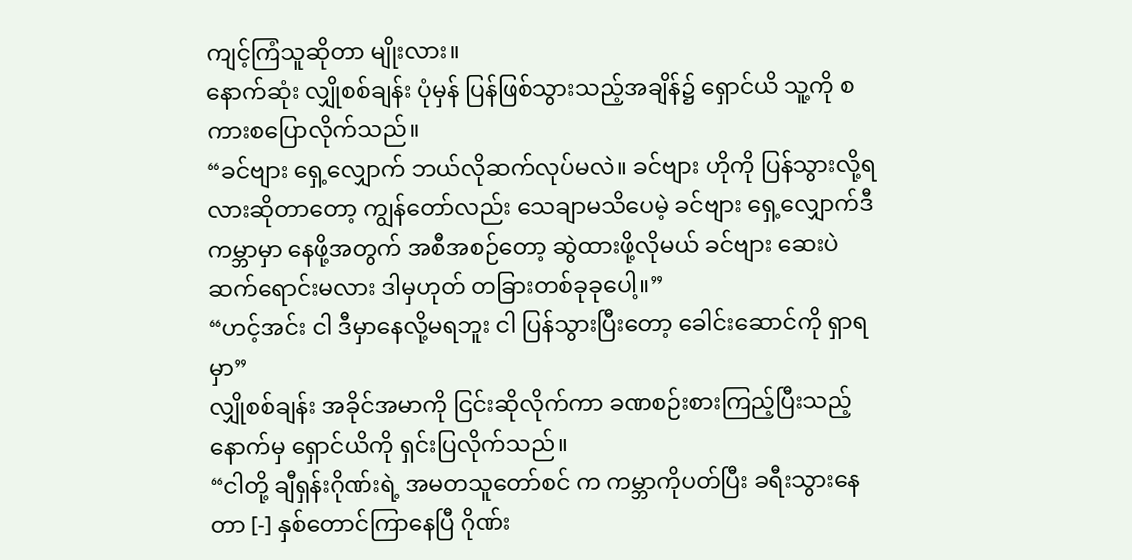ကျင့်ကြံသူဆိုတာ မျိုးလား။
နောက်ဆုံး လျှိုစစ်ချန်း ပုံမှန် ပြန်ဖြစ်သွားသည့်အချိန်၌ ရှောင်ယိ သူ့ကို စကားစပြောလိုက်သည်။
“ခင်ဗျား ရှေ့လျှောက် ဘယ်လိုဆက်လုပ်မလဲ။ ခင်ဗျား ဟိုကို ပြန်သွားလို့ရလားဆိုတာတော့ ကျွန်တော်လည်း သေချာမသိပေမဲ့ ခင်ဗျား ရှေ့လျှောက်ဒီကမ္ဘာမှာ နေဖို့အတွက် အစီအစဉ်တော့ ဆွဲထားဖို့လိုမယ် ခင်ဗျား ဆေးပဲ ဆက်ရောင်းမလား ဒါမှဟုတ် တခြားတစ်ခုခုပေါ့။”
“ဟင့်အင်း ငါ ဒီမှာနေလို့မရဘူး ငါ ပြန်သွားပြီးတော့ ခေါင်းဆောင်ကို ရှာရမှာ”
လျှိုစစ်ချန်း အခိုင်အမာကို ငြင်းဆိုလိုက်ကာ ခဏစဉ်းစားကြည့်ပြီးသည့်နောက်မှ ရှောင်ယိကို ရှင်းပြလိုက်သည်။
“ငါတို့ ချီရှန်းဂိုဏ်းရဲ့ အမတသူတော်စင် က ကမ္ဘာကိုပတ်ပြီး ခရီးသွားနေတာ [-] နှစ်တောင်ကြာနေပြီ ဂိုဏ်း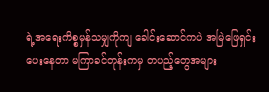ရဲ့အရေးကိစ္စမှန်သမျှကိုကျ ခေါင်းဆောင်ကပဲ အမြဲဖြေရှင်းပေးနေတာ မကြာခင်တုန်းကမှ တပည့်တွေအများ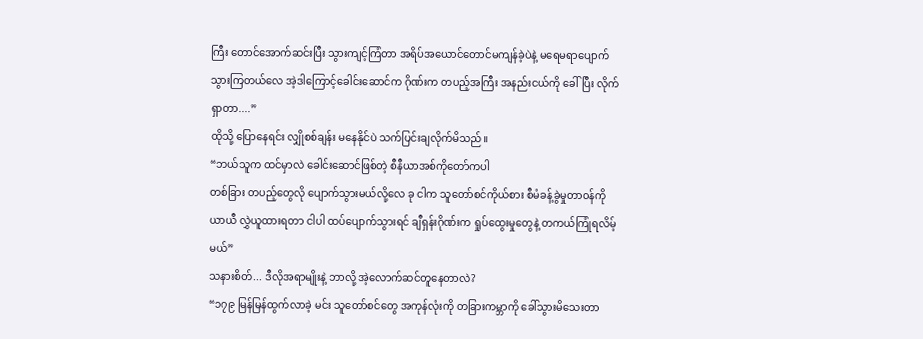ကြီး တောင်အောက်ဆင်းပြီး သွားကျင့်ကြံတာ အရိပ်အယောင်တောင်မကျန်ခဲ့ပဲနဲ့ မရေမရာပျောက်သွားကြတယ်လေ အဲ့ဒါကြောင့်ခေါင်းဆောင်က ဂိုဏ်းက တပည့်အကြီး အနည်းငယ်ကို ခေါ်ပြီး လိုက်ရှာတာ....”
ထိုသို့ ပြောနေရင်း လျှိုစစ်ချန်း မနေနိုင်ပဲ သက်ပြင်းချလိုက်မိသည်။
“ဘယ်သူက ထင်မှာလဲ ခေါင်းဆောင်ဖြစ်တဲ့ စီနီယာအစ်ကိုတော်ကပါ
တစ်ခြား တပည့်တွေလို ပျောက်သွားမယ်လို့လေ ခု ငါက သူတော်စင်ကိုယ်စား စီမံခန့်ခွဲမှုတာ၀န်ကို ယာယီ လွှဲယူထားရတာ ငါပါ ထပ်ပျောက်သွားရင် ချီရှန်းဂိုဏ်းက ရှုပ်ထွေးမှုတွေနဲ့ တကယ်ကြုံရလိမ့်မယ်”
သနားစိတ်... ဒီလိုအရာမျိုးနဲ့ ဘာလို့ အဲ့လောက်ဆင်တူနေတာလဲ?
“၁၇၉ မြန်မြန်ထွက်လာခဲ့ မင်း သူတော်စင်တွေ အကုန်လုံးကို တခြားကမ္ဘာကို ခေါ်သွားမိသေးတာ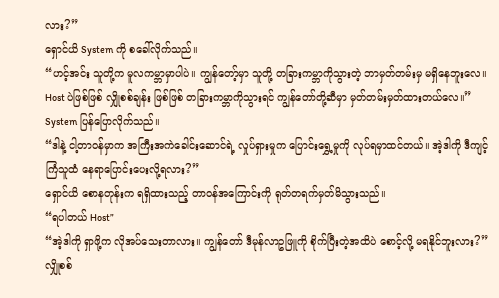လား?”
ရှောင်ယိ System ကို စခေါ်လိုက်သည်။
“ဟင့်အင်း သူတို့က မူလကမ္ဘာမှာပါပဲ။ ကျွန်တော့်မှာ သူတို့ တခြားကမ္ဘာကိုသွားတဲ့ ဘာမှတ်တမ်းမှ မရှိနေဘူးလေ။ Host ပဲဖြစ်ဖြစ် လျှိုစစ်ချန်း ဖြစ်ဖြစ် တခြားကမ္ဘာကိုသွားရင် ကျွန်တော်တို့ဆီမှာ မှတ်တမ်းမှတ်ထားတယ်လေ။”
System ပြန်ပြောလိုက်သည်။
“ဒါနဲ့ ငါ့တာ၀န်မှာက အကြီးအကဲခေါင်းဆောင်ရဲ့ လှုပ်ရှားမှုက ပြောင်းရွှေ့မှုကို လုပ်ရမှာထင်တယ်။ အဲ့ဒါကို ဒီကျင့်ကြံသူထံ နေရာပြောင်းပေးလို့ရလား?”
ရှောင်ယိ စောနတုန်းက ရရှိထားသည့် တာ၀န်အကြောင်းကို ရုတ်တရက်မှတ်မိသွားသည်။
“ရပါတယ် Host”
“အဲ့ဒါကို ရှာဖို့က လိုအပ်သေးတာလား။ ကျွန်တော် ဒီမုန်လာဥဖြူကို စိုက်ပြီးတဲ့အထိပဲ စောင့်လို့ မရနိုင်ဘူးလား?”
လျှိုစစ်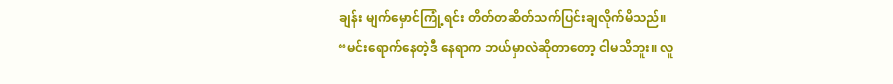ချန်း မျက်မှောင်ကြုံ့ရင်း တိတ်တဆိတ်သက်ပြင်းချလိုက်မိသည်။
“မင်းရောက်နေတဲ့ဒီ နေရာက ဘယ်မှာလဲဆိုတာတော့ ငါမသိဘူး။ လူ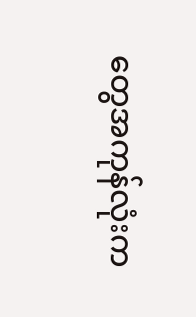တွေအကုန်လုံးက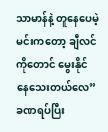သာမာန်နဲ့ တူနေပေမဲ့ မင်းကတော့ ချီလင်ကိုတောင် မွေးနိုင်နေသေးတယ်လေ”
ခဏရပ်ပြီး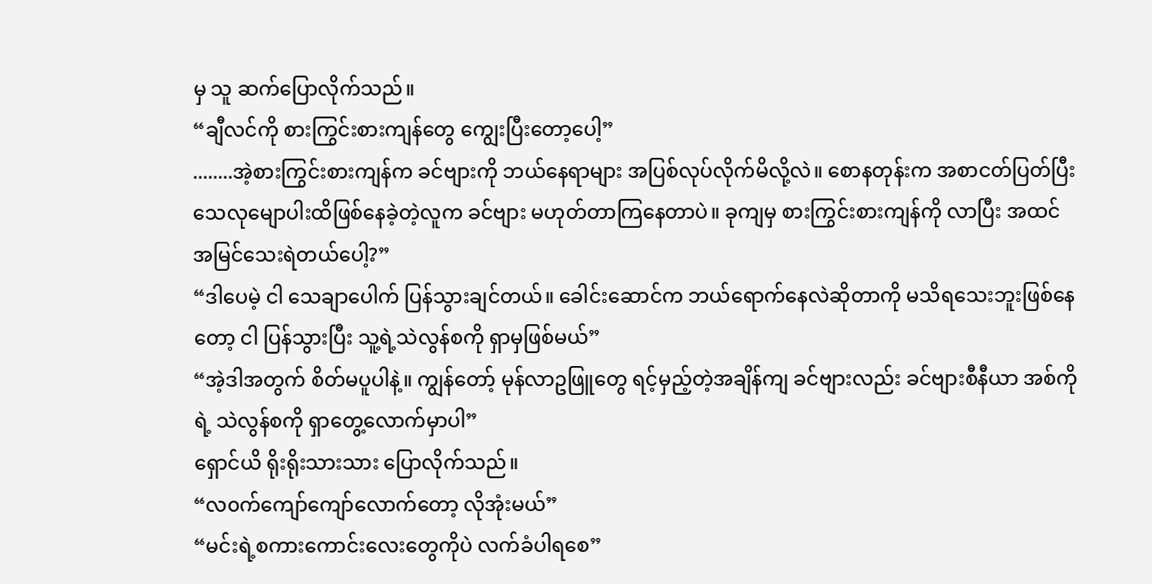မှ သူ ဆက်ပြောလိုက်သည်။
“ချီလင်ကို စားကြွင်းစားကျန်တွေ ကျွေးပြီးတော့ပေါ့”
........အဲ့စားကြွင်းစားကျန်က ခင်ဗျားကို ဘယ်နေရာများ အပြစ်လုပ်လိုက်မိလို့လဲ။ စောနတုန်းက အစာငတ်ပြတ်ပြီး သေလုမျောပါးထိဖြစ်နေခဲ့တဲ့လူက ခင်ဗျား မဟုတ်တာကြနေတာပဲ။ ခုကျမှ စားကြွင်းစားကျန်ကို လာပြီး အထင်အမြင်သေးရဲတယ်ပေါ့?”
“ဒါပေမဲ့ ငါ သေချာပေါက် ပြန်သွားချင်တယ်။ ခေါင်းဆောင်က ဘယ်ရောက်နေလဲဆိုတာကို မသိရသေးဘူးဖြစ်နေတော့ ငါ ပြန်သွားပြီး သူ့ရဲ့သဲလွန်စကို ရှာမှဖြစ်မယ်”
“အဲ့ဒါအတွက် စိတ်မပူပါနဲ့။ ကျွန်တော့် မုန်လာဥဖြူတွေ ရင့်မှည့်တဲ့အချိန်ကျ ခင်ဗျားလည်း ခင်ဗျားစီနီယာ အစ်ကိုရဲ့ သဲလွန်စကို ရှာတွေ့လောက်မှာပါ”
ရှောင်ယိ ရိုးရိုးသားသား ပြောလိုက်သည်။
“လ၀က်ကျော်ကျော်လောက်တော့ လိုအုံးမယ်”
“မင်းရဲ့စကားကောင်းလေးတွေကိုပဲ လက်ခံပါရစေ”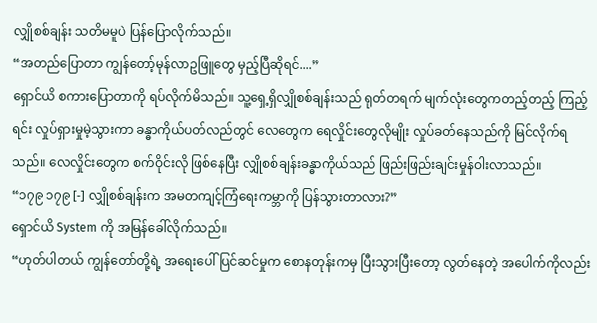လျှိုစစ်ချန်း သတိမမူပဲ ပြန်ပြောလိုက်သည်။
“အတည်ပြောတာ ကျွန်တော့်မုန်လာဥဖြူတွေ မှည့်ပြီဆိုရင်....”
ရှောင်ယိ စကားပြောတာကို ရပ်လိုက်မိသည်။ သူ့ရှေ့ရှိလျှိုစစ်ချန်းသည် ရုတ်တရက် မျက်လုံးတွေကတည့်တည့် ကြည့်ရင်း လှုပ်ရှားမှုမဲ့သွားကာ ခန္ဓာကိုယ်ပတ်လည်တွင် လေတွေက ရေလှိုင်းတွေလိုမျိုး လှုပ်ခတ်နေသည်ကို မြင်လိုက်ရသည်။ လေလှိုင်းတွေက စက်ဝိုင်းလို ဖြစ်နေပြီး လျှိုစစ်ချန်းခန္ဓာကိုယ်သည် ဖြည်းဖြည်းချင်းမှုန်ဝါးလာသည်။
“၁၇၉ ၁၇၉ [-] လျှိုစစ်ချန်းက အမတကျင့်ကြံရေးကမ္ဘာကို ပြန်သွားတာလား?”
ရှောင်ယိ System ကို အမြန်ခေါ်လိုက်သည်။
“ဟုတ်ပါတယ် ကျွန်တော်တို့ရဲ့ အရေးပေါ်ပြင်ဆင်မှုက စောနတုန်းကမှ ပြီးသွားပြီးတော့ လွတ်နေတဲ့ အပေါက်ကိုလည်း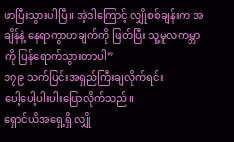ဖာပြီးသွားပါပြီ။ အဲ့ဒါကြောင့် လျှိုစစ်ချန်းက အချိန်နဲ့ နေရာကွာဟချက်ကို ဖြတ်ပြီး သူ့မူလကမ္ဘာကို ပြန်ရောက်သွားတာပါ”
၁၇၉ သက်ပြင်းအရှည်ကြီးချလိုက်ရင်း
ပေါ့ပေါ့ပါးပါးပြောလိုက်သည်။
ရှောင်ယိအရှေ့ရှိ လျှို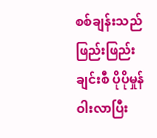စစ်ချန်းသည် ဖြည်းဖြည်းချင်းစီ ပိုပိုမှုန်ဝါးလာပြီး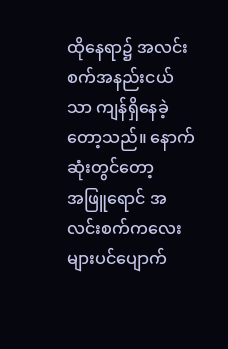ထိုနေရာ၌ အလင်းစက်အနည်းငယ်သာ ကျန်ရှိနေခဲ့တော့သည်။ နောက်ဆုံးတွင်တော့
အဖြူရောင် အလင်းစက်ကလေးများပင်ပျောက်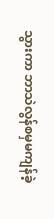သွားကာ ဘာသဲလွန်စမှမကျန်ခဲ့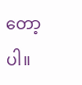တော့ပါ။